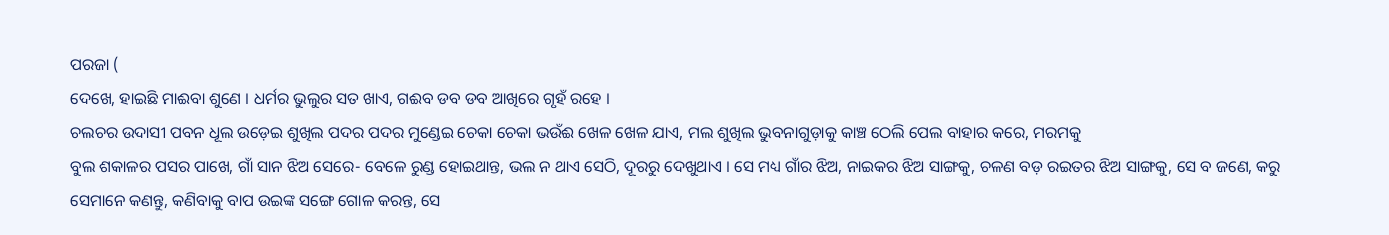ପରଜା (
ଦେଖେ, ହାଇଛି ମାଈବା ଶୁଣେ । ଧର୍ମର ଭୁଲୁର ସତ ଖାଏ, ଗଈବ ଡବ ଡବ ଆଖିରେ ଗୃହଁ ରହେ ।
ଚଲଚର ଉଦାସୀ ପବନ ଧୂଲ ଉଡ଼େଇ ଶୁଖିଲ ପଦର ପଦର ମୁଣ୍ଡେଇ ଚେକା ଚେକା ଭଉଁଈ ଖେଳ ଖେଳ ଯାଏ, ମଲ ଶୁଖିଲ ଭୁବନାଗୁଡ଼ାକୁ କାଞ୍ଚ ଠେଲି ପେଲ ବାହାର କରେ, ମରମକୁ
ବୁଲ ଶକାଳର ପସର ପାଖେ, ଗାଁ ସାନ ଝିଅ ସେରେ- ବେଳେ ରୁଣ୍ଡ ହୋଇଥାନ୍ତ, ଭଲ ନ ଥାଏ ସେଠି, ଦୂରରୁ ଦେଖୁଥାଏ । ସେ ମଧ୍ୟ ଗାଁର ଝିଅ, ନାଇକର ଝିଅ ସାଙ୍ଗକୁ, ଚଳଣ ବଡ଼ ରଇତର ଝିଅ ସାଙ୍ଗକୁ, ସେ ବ ଜଣେ, କରୁ ସେମାନେ କଣନ୍ତୁ, କଣିବାକୁ ବାପ ଉଇଙ୍କ ସଙ୍ଗେ ଗୋଳ କରନ୍ତ, ସେ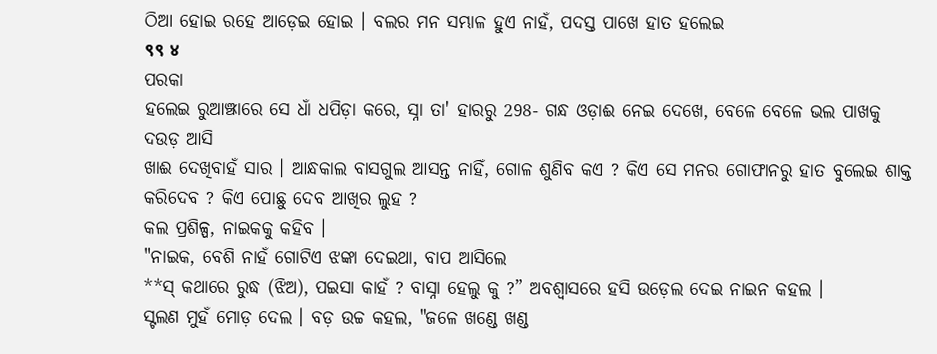ଠିଆ ହୋଇ ରହେ ଆଡ଼େଇ ହୋଇ । ବଲର ମନ ସମ୍ଭାଳ ହୁଏ ନାହଁ, ପଦସ୍ତ ପାଖେ ହାତ ହଲେଇ
९९ ४
ପରକା
ହଲେଇ ରୁଆଞ୍ଝାରେ ସେ ଧାଁ ଧପିଡ଼ା କରେ, ସ୍ନା ତା' ହାରରୁ 298- ଗନ୍ଧ ଓଡ଼ାଈ ନେଇ ଦେଖେ, ବେଳେ ବେଳେ ଭଲ ପାଖକୁ ଦଉଡ଼ ଆସି
ଖାଈ ଦେଖିବାହଁ ସାର । ଆନ୍ଧକାଲ ବାସଗୁଲ ଆସନ୍ତ ନାହିଁ, ଗୋଳ ଶୁଣିବ କଏ ? କିଏ ସେ ମନର ଗୋଫାନରୁ ହାତ ବୁଲେଇ ଶାକ୍ତ କରିଦେବ ? କିଏ ପୋଛୁ ଦେବ ଆଖିର ଲୁହ ?
କଲ ପ୍ରଶିଳ୍ପ, ନାଇକକୁ କହିବ ।
"ନାଇକ, ବେଶି ନାହଁ ଗୋଟିଏ ଝଙ୍କା ଦେଇଥା, ବାପ ଆସିଲେ
**ସ୍ କଥାରେ ରୁଦ୍ଧ (ଝିଅ), ପଇସା କାହଁ ? ବାସ୍ନା ହେଲୁ କୁ ?” ଅବଶ୍ବାସରେ ହସି ଉଡ଼େଲ ଦେଇ ନାଇନ କହଲ ।
ସ୍ଟଲଣ ମୁହଁ ମୋଡ଼ ଦେଲ । ବଡ଼ ଉଚ୍ଚ କହଲ, "ଜଳେ ଖଣ୍ଡେ ଖଣ୍ଡ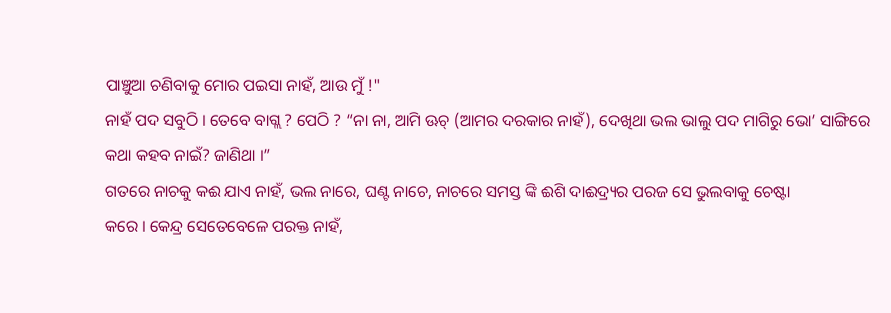ପାଞ୍ଚୁଆ ଚଣିବାକୁ ମୋର ପଇସା ନାହଁ, ଆଉ ମୁଁ !"
ନାହଁ ପଦ ସବୁଠି । ତେବେ ବାଗ୍ଲ ? ପେଠି ? “ନା ନା, ଆମି ଊଚ୍ (ଆମର ଦରକାର ନାହଁ), ଦେଖିଥା ଭଲ ଭାଲୁ ପଦ ମାଗିରୁ ଭୋ’ ସାଙ୍ଗିରେ କଥା କହବ ନାଇଁ? ଜାଣିଥା ।”
ଗତରେ ନାଚକୁ କଈ ଯାଏ ନାହଁ, ଭଲ ନାରେ, ଘଣ୍ଟ ନାଚେ, ନାଚରେ ସମସ୍ତ ଙ୍କି ଈଶି ଦାଈଦ୍ର୍ୟର ପରଜ ସେ ଭୁଲବାକୁ ଚେଷ୍ଟା
କରେ । କେନ୍ଦ୍ର ସେତେବେଳେ ପରକ୍ତ ନାହଁ,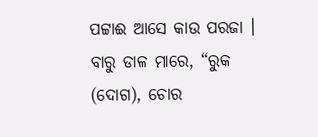ପଟ୍ଟାଈ ଆସେ କାଉ ପରଜା । ବାରୁ ଡାଳ ମାରେ, “ରୁକ (ଦୋଗ), ଚୋର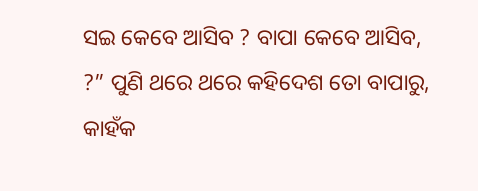ସଇ କେବେ ଆସିବ ? ବାପା କେବେ ଆସିବ, ?” ପୁଣି ଥରେ ଥରେ କହିଦେଶ ତୋ ବାପାରୁ, କାହଁକ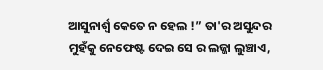ଆସୁନାର୍ଶ୍ବ କେତେ ନ ହେଲ !” ତା'ର ଅସୁନ୍ଦର ମୁହଁକୁ ନେଫେଷ୍ଟ ଦେଇ ସେ ର ଲଜ୍ଜା ଲୁଞ୍ଚାଏ,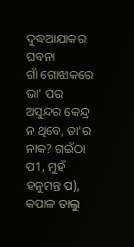ଦୁଦ୍ଧଆଯାକର ଘବନା
ଗାଁ ଗୋଝାକରେ ଭା' ପର ଅସୁନ୍ଦର କେନ୍ଦ୍ର ନ ଥିବେ, ତା'ର ନାକ? ଗଇଁଠା ପ1, ମୁହଁ ହନୁମନ୍ତ ପ), କପାଳ ତାଲୁ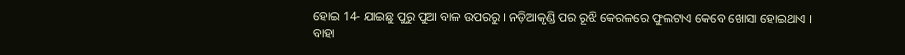ହୋଇ 14- ଯାଇଛୁ ପୁରୁ ପୁଆ ବାଳ ଉପରରୁ । ନଡ଼ିଆକୃଣ୍ଡି ପର ରୂଝି କେରଳରେ ଫୁଲଟାଏ କେବେ ଖୋସା ହୋଇଥାଏ । ବାହା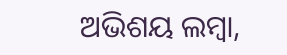ଅଭିଶୟ ଲମ୍ବା,